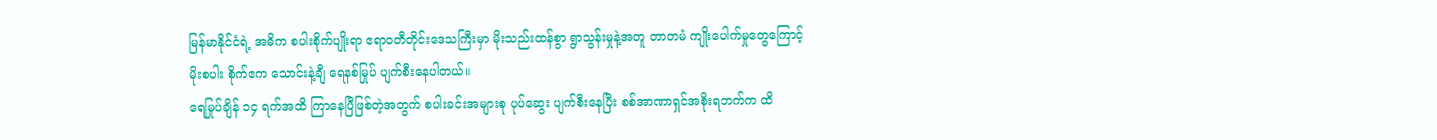မြန်မာနိုင်ငံရဲ့ အဓိက စပါးစိုက်ပျိုးရာ ဧရာဝတီတိုင်းဒေသကြီးမှာ မိုးသည်းထန်စွာ ရွာသွန်းမှုနဲ့အတူ တာတမံ ကျိုးပေါက်မှုတွေကြောင့် မိုးစပါး စိုက်ဧက သောင်းနဲ့ချီ ရေနစ်မြုပ် ပျက်စီးနေပါတယ်။
ရေမြုပ်ချိန် ၁၄ ရက်အထိ ကြာနေပြီဖြစ်တဲ့အတွက် စပါးခင်းအများစု ပုပ်ဆွေး ပျက်စီးနေပြီး စစ်အာဏာရှင်အစိုးရဘက်က ထိ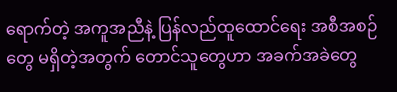ရောက်တဲ့ အကူအညီနဲ့ ပြန်လည်ထူထောင်ရေး အစီအစဉ်တွေ မရှိတဲ့အတွက် တောင်သူတွေဟာ အခက်အခဲတွေ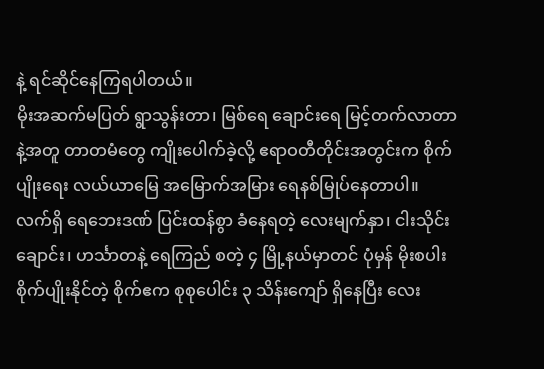နဲ့ ရင်ဆိုင်နေကြရပါတယ်။
မိုးအဆက်မပြတ် ရွာသွန်းတာ၊ မြစ်ရေ ချောင်းရေ မြင့်တက်လာတာနဲ့အတူ တာတမံတွေ ကျိုးပေါက်ခဲ့လို့ ဧရာဝတီတိုင်းအတွင်းက စိုက်ပျိုးရေး လယ်ယာမြေ အမြောက်အမြား ရေနစ်မြုပ်နေတာပါ။
လက်ရှိ ရေဘေးဒဏ် ပြင်းထန်စွာ ခံနေရတဲ့ လေးမျက်နှာ၊ ငါးသိုင်းချောင်း၊ ဟင်္သာတနဲ့ ရေကြည် စတဲ့ ၄ မြို့နယ်မှာတင် ပုံမှန် မိုးစပါးစိုက်ပျိုးနိုင်တဲ့ စိုက်ဧက စုစုပေါင်း ၃ သိန်းကျော် ရှိနေပြီး လေး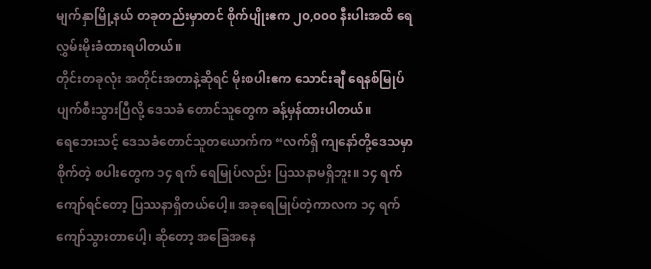မျက်နှာမြို့နယ် တခုတည်းမှာတင် စိုက်ပျိုးဧက ၂၀,၀၀၀ နီးပါးအထိ ရေလွှမ်းမိုးခံထားရပါတယ်။
တိုင်းတခုလုံး အတိုင်းအတာနဲ့ဆိုရင် မိုးစပါးဧက သောင်းချီ ရေနစ်မြုပ် ပျက်စီးသွားပြီလို့ ဒေသခံ တောင်သူတွေက ခန့်မှန်ထားပါတယ်။
ရေဘေးသင့် ဒေသခံတောင်သူတယောက်က “လက်ရှိ ကျနော်တို့ဒေသမှာစိုက်တဲ့ စပါးတွေက ၁၄ ရက် ရေမြုပ်လည်း ပြဿနာမရှိဘူး။ ၁၄ ရက်ကျော်ရင်တော့ ပြဿနာရှိတယ်ပေါ့။ အခုရေမြုပ်တဲ့ကာလက ၁၄ ရက် ကျော်သွားတာပေါ့၊ ဆိုတော့ အခြေအနေ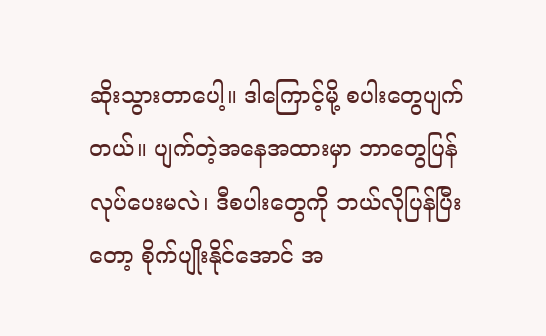ဆိုးသွားတာပေါ့။ ဒါကြောင့်မို့ စပါးတွေပျက်တယ်။ ပျက်တဲ့အနေအထားမှာ ဘာတွေပြန်လုပ်ပေးမလဲ၊ ဒီစပါးတွေကို ဘယ်လိုပြန်ပြီးတော့ စိုက်ပျိုးနိုင်အောင် အ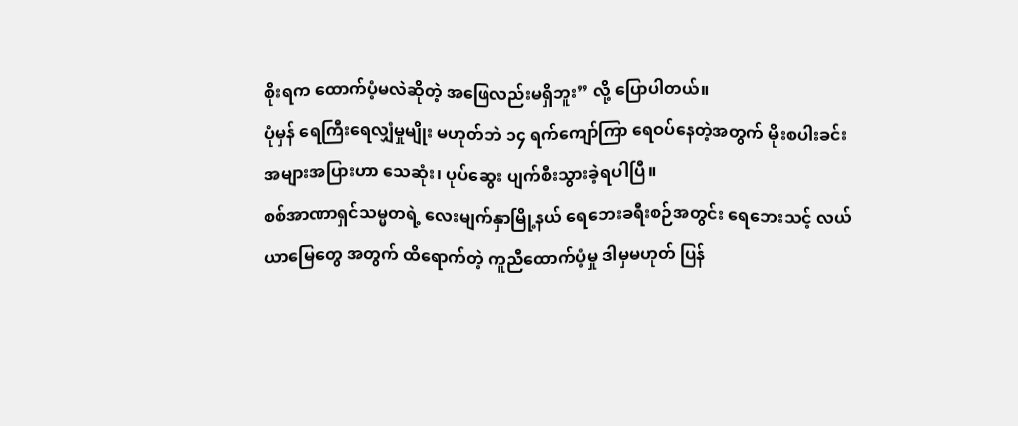စိုးရက ထောက်ပံ့မလဲဆိုတဲ့ အဖြေလည်းမရှိဘူး” လို့ ပြောပါတယ်။
ပုံမှန် ရေကြီးရေလျှံမှုမျိုး မဟုတ်ဘဲ ၁၄ ရက်ကျော်ကြာ ရေဝပ်နေတဲ့အတွက် မိုးစပါးခင်း အများအပြားဟာ သေဆုံး၊ ပုပ်ဆွေး ပျက်စီးသွားခဲ့ရပါပြီ။
စစ်အာဏာရှင်သမ္မတရဲ့ လေးမျက်နှာမြို့နယ် ရေဘေးခရီးစဉ်အတွင်း ရေဘေးသင့် လယ်ယာမြေတွေ အတွက် ထိရောက်တဲ့ ကူညီထောက်ပံ့မှု ဒါမှမဟုတ် ပြန်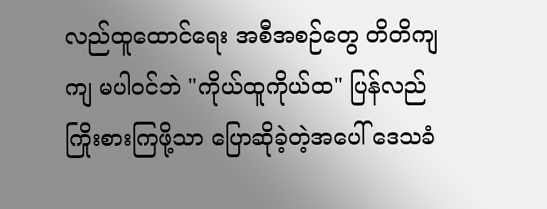လည်ထူထောင်ရေး အစီအစဉ်တွေ တိတိကျကျ မပါဝင်ဘဲ "ကိုယ်ထူကိုယ်ထ" ပြန်လည် ကြိုးစားကြဖို့သာ ပြောဆိုခဲ့တဲ့အပေါ် ဒေသခံ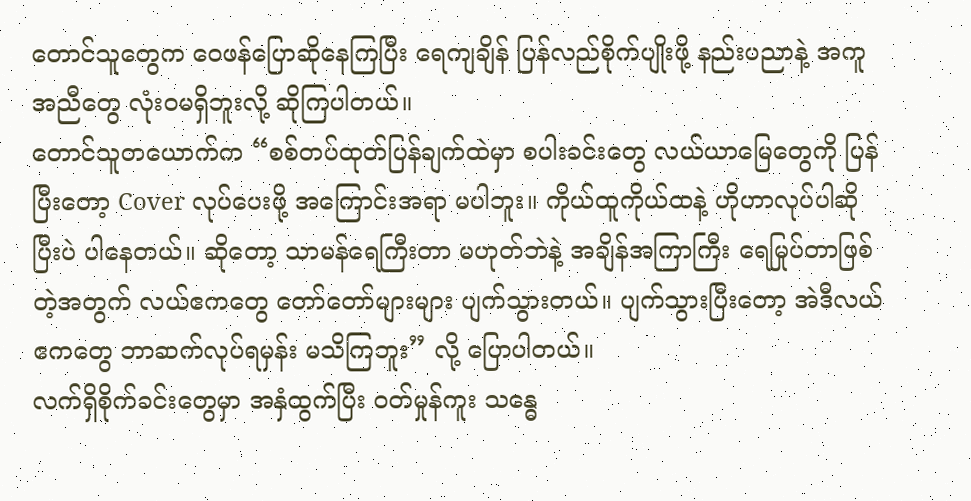တောင်သူတွေက ဝေဖန်ပြောဆိုနေကြပြီး ရေကျချိန် ပြန်လည်စိုက်ပျိုးဖို့ နည်းပညာနဲ့ အကူအညီတွေ လုံးဝမရှိဘူးလို့ ဆိုကြပါတယ်။
တောင်သူတယောက်က “စစ်တပ်ထုတ်ပြန်ချက်ထဲမှာ စပါးခင်းတွေ လယ်ယာမြေတွေကို ပြန်ပြီးတော့ Cover လုပ်ပေးဖို့ အကြောင်းအရာ မပါဘူး။ ကိုယ်ထူကိုယ်ထနဲ့ ဟိုဟာလုပ်ပါဆိုပြီးပဲ ပါနေတယ်။ ဆိုတော့ သာမန်ရေကြီးတာ မဟုတ်ဘဲနဲ့ အချိန်အကြာကြီး ရေမြုပ်တာဖြစ်တဲ့အတွက် လယ်ဧကတွေ တော်တော်များများ ပျက်သွားတယ်။ ပျက်သွားပြီးတော့ အဲဒီလယ်ဧကတွေ ဘာဆက်လုပ်ရမှန်း မသိကြဘူး” လို့ ပြောပါတယ်။
လက်ရှိစိုက်ခင်းတွေမှာ အနှံထွက်ပြီး ဝတ်မှုန်ကူး သန္ဓေ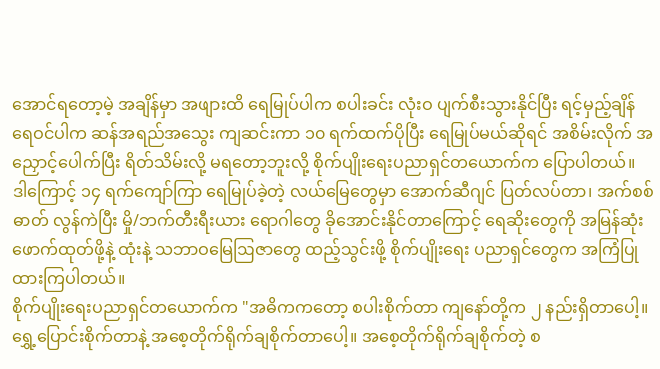အောင်ရတော့မဲ့ အချိန်မှာ အဖျားထိ ရေမြုပ်ပါက စပါးခင်း လုံးဝ ပျက်စီးသွားနိုင်ပြီး ရင့်မှည့်ချိန် ရေဝင်ပါက ဆန်အရည်အသွေး ကျဆင်းကာ ၁၀ ရက်ထက်ပိုပြီး ရေမြုပ်မယ်ဆိုရင် အစိမ်းလိုက် အညှောင့်ပေါက်ပြီး ရိတ်သိမ်းလို့ မရတော့ဘူးလို့ စိုက်ပျိုးရေးပညာရှင်တယောက်က ပြောပါတယ်။
ဒါကြောင့် ၁၄ ရက်ကျော်ကြာ ရေမြုပ်ခဲ့တဲ့ လယ်မြေတွေမှာ အောက်ဆီဂျင် ပြတ်လပ်တာ၊ အက်စစ်ဓာတ် လွန်ကဲပြီး မှို/ဘက်တီးရီးယား ရောဂါတွေ ခိုအောင်းနိုင်တာကြောင့် ရေဆိုးတွေကို အမြန်ဆုံး ဖောက်ထုတ်ဖို့နဲ့ ထုံးနဲ့ သဘာဝမြေဩဇာတွေ ထည့်သွင်းဖို့ စိုက်ပျိုးရေး ပညာရှင်တွေက အကြံပြုထားကြပါတယ်။
စိုက်ပျိုးရေးပညာရှင်တယောက်က "အဓိကကတော့ စပါးစိုက်တာ ကျနော်တို့က ၂ နည်းရှိတာပေါ့။ ရွှေ့ပြောင်းစိုက်တာနဲ့ အစေ့တိုက်ရိုက်ချစိုက်တာပေါ့။ အစေ့တိုက်ရိုက်ချစိုက်တဲ့ စ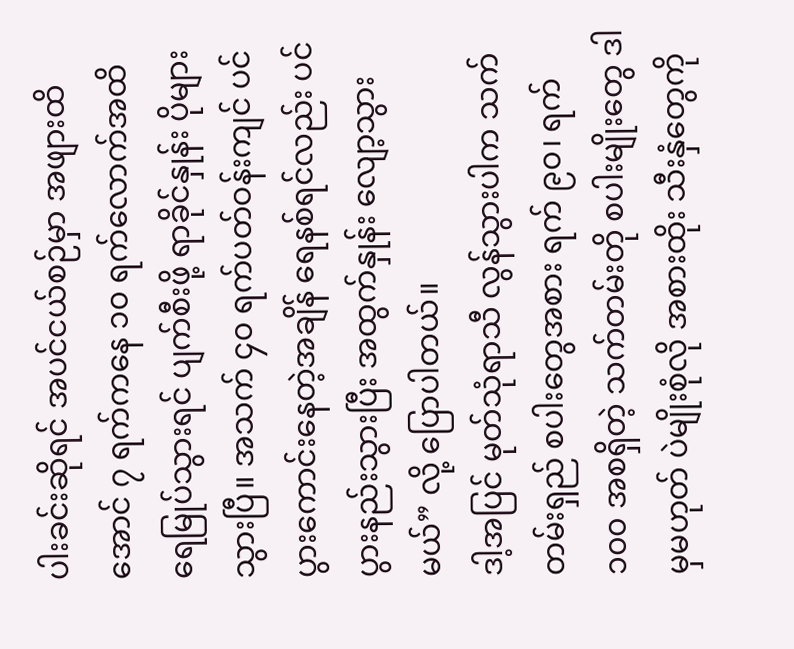ပါးခင်းဆိုရင် အပင်ငယ်စဉ်မှာ အဖျားထိအောင် ၇ ရက်ကနေ ၁၀ ရက်လောက်အထိ ရေမြုပ်သွားရင် ပျက်စီးဖို့ ရာခိုင်နှုန်း ပိုများသွားပြီ။ အသက် ၄၀ ရက်ပတ်ဝန်းကျင် ပင်ပွားကောင်းနေတဲ့အချိန် ရေနစ်ရင်လည်း ပင်ပွားနည်းသွားပြီး အထွက်နှုန်း လျော့သွားမယ်” လို့ ပြောပါတယ်။
ဒါ့အပြင် မုတ်သုံရာသီ လွန်သွားပါက သက်တမ်းရှည် စပါးတွေအစား ရက် ၉၀၊ ရက် ၁၀၀ အစရှိတဲ့ သက်တမ်းတို စပါးမျိုးတွေ ဒါမှမဟုတ် ပဲမျိုးစုံလို အစားထိုး သီးနှံတွေကို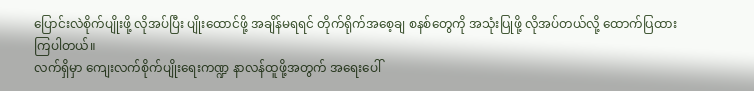ပြောင်းလဲစိုက်ပျိုးဖို့ လိုအပ်ပြီး ပျိုးထောင်ဖို့ အချိန်မရရင် တိုက်ရိုက်အစေ့ချ စနစ်တွေကို အသုံးပြုဖို့ လိုအပ်တယ်လို့ ထောက်ပြထားကြပါတယ်။
လက်ရှိမှာ ကျေးလက်စိုက်ပျိုးရေးကဏ္ဍ နာလန်ထူဖို့အတွက် အရေးပေါ်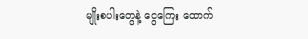မျိုးစပါးတွေနဲ့ ငွေကြေး ထောက်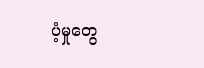ပံ့မှုတွေ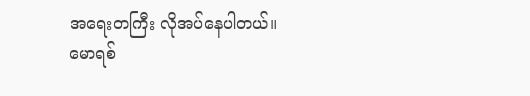အရေးတကြီး လိုအပ်နေပါတယ်။
မောရစ်